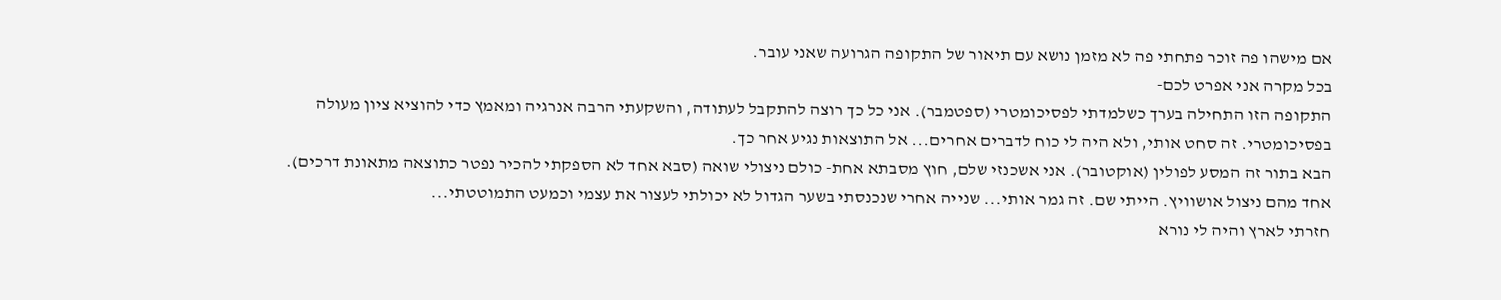אם מישהו פה זוכר פתחתי פה לא מזמן נושא עם תיאור של התקופה הגרועה שאני עובר.
בכל מקרה אני אפרט לכם-
התקופה הזו התחילה בערך כשלמדתי לפסיכומטרי (ספטמבר). אני כל כך רוצה להתקבל לעתודה, והשקעתי הרבה אנרגיה ומאמץ כדי להוציא ציון מעולה בפסיכומטרי. זה סחט אותי, ולא היה לי כוח לדברים אחרים... אל התוצאות נגיע אחר כך.
הבא בתור זה המסע לפולין (אוקטובר). אני אשכנזי שלם, חוץ מסבתא אחת- כולם ניצולי שואה (סבא אחד לא הספקתי להכיר נפטר כתוצאה מתאונת דרכים). אחד מהם ניצול אושוויץ. הייתי שם. זה גמר אותי... שנייה אחרי שנכנסתי בשער הגדול לא יכולתי לעצור את עצמי וכמעט התמוטטתי...
חזרתי לארץ והיה לי נורא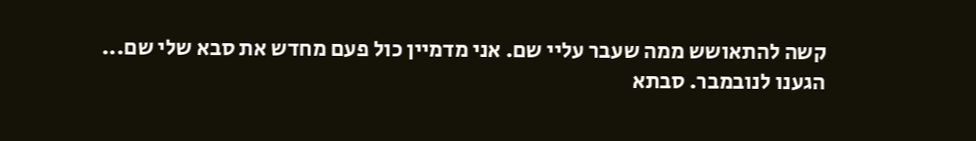קשה להתאושש ממה שעבר עליי שם. אני מדמיין כול פעם מחדש את סבא שלי שם...
הגענו לנובמבר. סבתא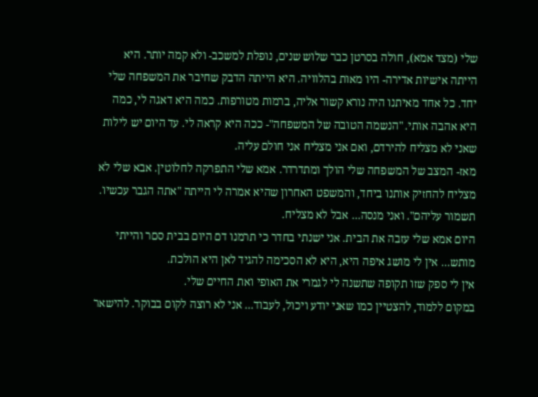שלי (מצד אמא), חולה בסרטן כבר שלוש שנים, נופלת למשכב- ולא קמה יותר. היא הייתה אישיות אדירה- היו מאות בהלוויה. היא הייתה הדבק שחיבר את המשפחה שלי יחד. כל אחד מאיתנו היה נורא קשור אליה, ברמות מטורפות. כמה היא דאגה לי, כמה היא אהבה אותי. "הנשמה הטובה של המשפחה"- ככה היא קראה לי. עד היום יש לילות שאני לא מצליח להירדם, ואם אני מצליח אני חולם עליה.
מאז- המצב של המשפחה שלי הולך ומתדרדר. אמא שלי התפרקה לחלוטין. אבא שלי לא מצליח להחזיק אותנו ביחד, והמשפט האחרון שהיא אמרה לי הייתה "אתה הגבר עכשיו. תשמור עליהם". ואני מנסה... אבל לא מצליח.
היום אמא שלי עזבה את הבית. אני ישנתי בחדר כי תרמנו דם היום בבית סםר והייתי מותש... אין לי מושג איפה היא, היא לא הסכימה להגיד לאן היא הולכת.
אין לי ספק שזו תקופה שתשנה לי לגמרי את האופי ואת החיים שלי.
במקום ללמוד, להצטיין כמו שאני יודע ויכול, לעבוד... אני לא רוצה לקום בבוקר. להישאר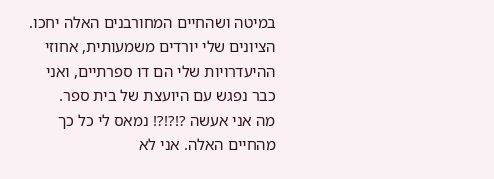במיטה ושהחיים המחורבנים האלה יחכו. הציונים שלי יורדים משמעותית, אחוזי ההיעדרויות שלי הם דו ספרתיים, ואני כבר נפגש עם היועצת של בית ספר.
מה אני אעשה ?!?!?! נמאס לי כל כך מהחיים האלה. אני לא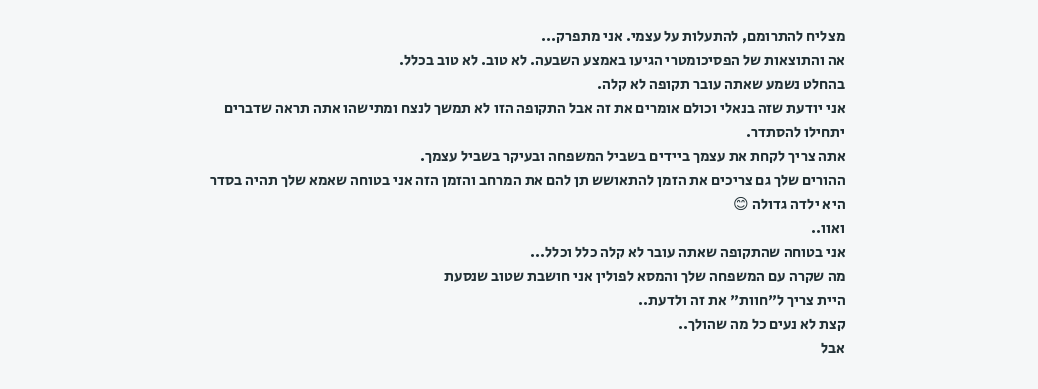מצליח להתרומם, להתעלות על עצמי. אני מתפרק...
אה והתוצאות של הפסיכומטרי הגיעו באמצע השבעה. לא טוב. לא טוב בכלל.
בהחלט נשמע שאתה עובר תקופה לא קלה.
אני יודעת שזה בנאלי וכולם אומרים את זה אבל התקופה הזו לא תמשך לנצח ומתישהו אתה תראה שדברים יתחילו להסתדר.
אתה צריך לקחת את עצמך ביידים בשביל המשפחה ובעיקר בשביל עצמך.
ההורים שלך גם צריכים את הזמן להתאושש תן להם את המרחב והזמן הזה אני בטוחה שאמא שלך תהיה בסדר היא ילדה גדולה 😊
ואוו..
אני בטוחה שהתקופה שאתה עובר לא קלה כלל וכלל...
מה שקרה עם המשפחה שלך והמסא לפולין אני חושבת שטוב שנסעת
היית צריך ל"חוות" את זה ולדעת..
קצת לא נעים כל מה שהולך..
אבל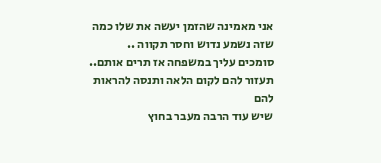אני מאמינה שהזמן יעשה את שלו כמה שזה נשמע נדוש וחסר תקווה ..
סומכים עליך במשפחה אז תרים אותם.. תעזור להם לקום הלאה ותנסה להראות להם
שיש עוד הרבה מעבר בחוץ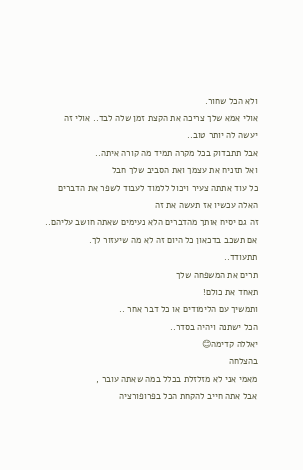ולא הכל שחור.
אולי אמא שלך צריכה את הקצת זמן שלה לבד.. אולי זה יעשה לה יותר טוב..
אבל תתבדוק בכל מקרה תמיד מה קורה איתה..
ואל תזניח את עצמך ואת הסביב שלך חבל
כל עוד אתתה צעיר ויכול ללמוד לעבוד לשפר את הדברים האלה עכשיו אז תעשה את זה
זה גם יסיח אותך מהדברים הלא נעימים שאתה חושב עליהם..
אם תשכב בדכאון כל היום זה לא מה שיעזור לך.
תתעודד..
תרים את המשפחה שלך
תאחד את כולם!
ותמשיך עם הלימודים או כל דבר אחר ..
הכל ישתנה ויהיה בסדר..
יאללה קדימה😊
בהצלחה
מאמי אני לא מזלזלת בכלל במה שאתה עובר ,
אבל אתה חייב להקחת הכל בפרופורציה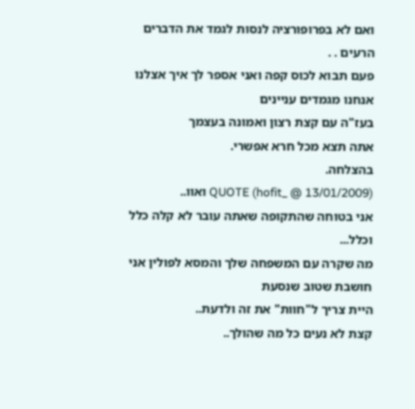ואם לא בפרופורציה לנסות לגמד את הדברים הרעים . .
פעם תבוא לכוס קפה ואני אספר לך איך אצלנו אנחנו מגמדים עניינים
בעז"ה עם קצת רצון ואמונה בעצמך
אתה תצא מכל חרא אפשרי.
בהצלחה.
QUOTE (hofit_ @ 13/01/2009) ואוו..
אני בטוחה שהתקופה שאתה עובר לא קלה כלל וכלל...
מה שקרה עם המשפחה שלך והמסא לפולין אני חושבת שטוב שנסעת
היית צריך ל"חוות" את זה ולדעת..
קצת לא נעים כל מה שהולך..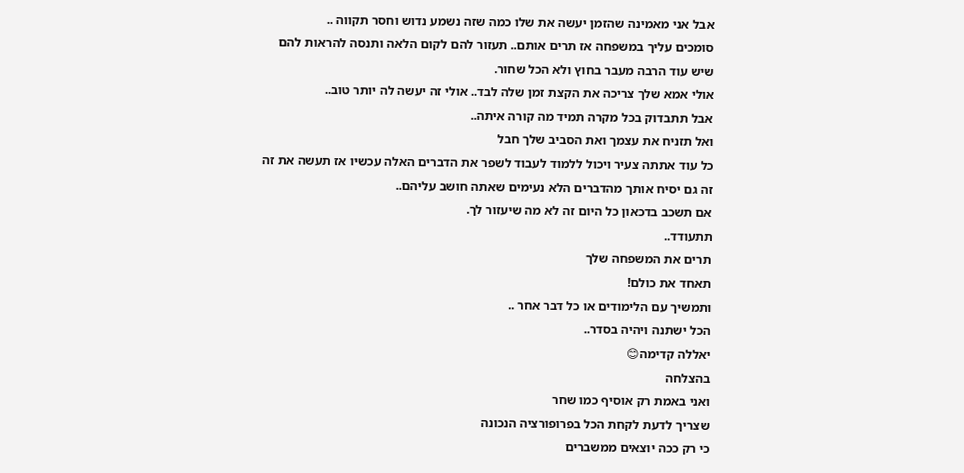אבל אני מאמינה שהזמן יעשה את שלו כמה שזה נשמע נדוש וחסר תקווה ..
סומכים עליך במשפחה אז תרים אותם.. תעזור להם לקום הלאה ותנסה להראות להם
שיש עוד הרבה מעבר בחוץ ולא הכל שחור.
אולי אמא שלך צריכה את הקצת זמן שלה לבד.. אולי זה יעשה לה יותר טוב..
אבל תתבדוק בכל מקרה תמיד מה קורה איתה..
ואל תזניח את עצמך ואת הסביב שלך חבל
כל עוד אתתה צעיר ויכול ללמוד לעבוד לשפר את הדברים האלה עכשיו אז תעשה את זה
זה גם יסיח אותך מהדברים הלא נעימים שאתה חושב עליהם..
אם תשכב בדכאון כל היום זה לא מה שיעזור לך.
תתעודד..
תרים את המשפחה שלך
תאחד את כולם!
ותמשיך עם הלימודים או כל דבר אחר ..
הכל ישתנה ויהיה בסדר..
יאללה קדימה😊
בהצלחה
ואני באמת רק אוסיף כמו שחר
שצריך לדעת לקחת הכל בפרופורציה הנכונה
כי רק ככה יוצאים ממשברים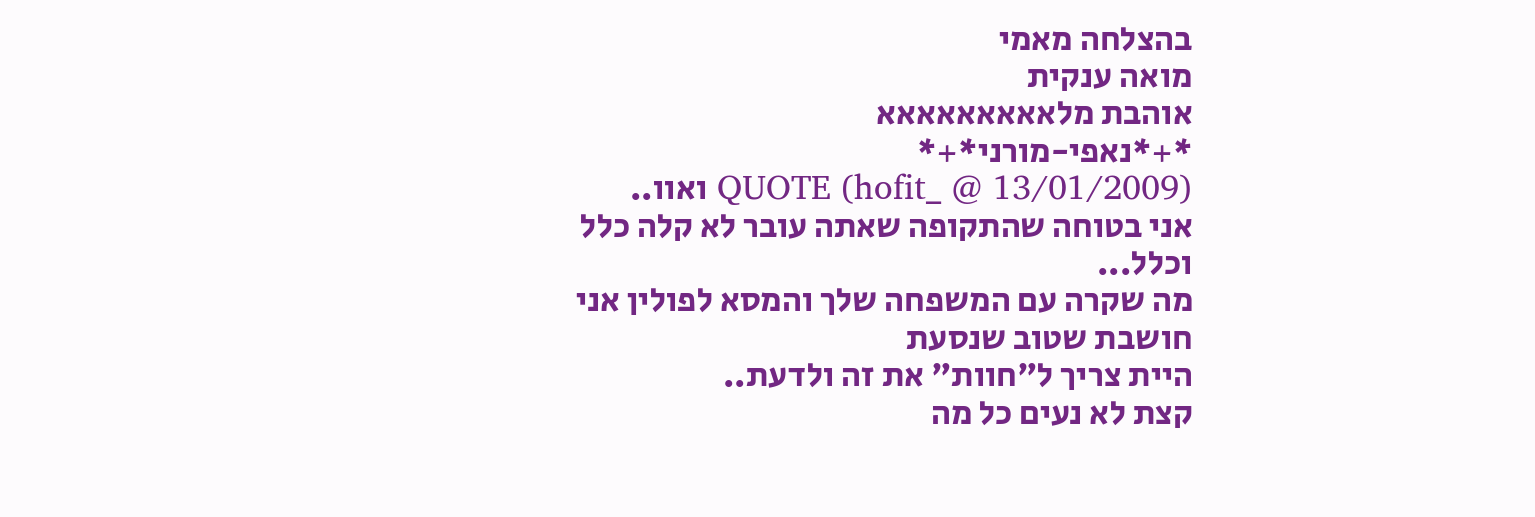בהצלחה מאמי
מואה ענקית
אוהבת מלאאאאאאאאא
*+*נאפי-מורני*+*
QUOTE (hofit_ @ 13/01/2009) ואוו..
אני בטוחה שהתקופה שאתה עובר לא קלה כלל וכלל...
מה שקרה עם המשפחה שלך והמסא לפולין אני חושבת שטוב שנסעת
היית צריך ל"חוות" את זה ולדעת..
קצת לא נעים כל מה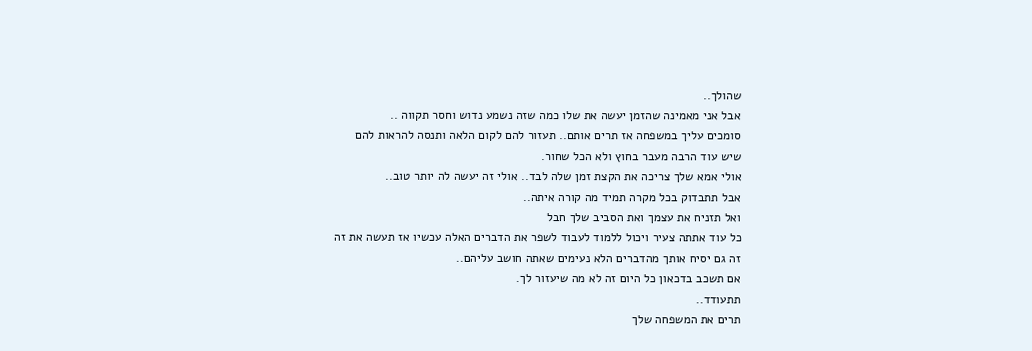שהולך..
אבל אני מאמינה שהזמן יעשה את שלו כמה שזה נשמע נדוש וחסר תקווה ..
סומכים עליך במשפחה אז תרים אותם.. תעזור להם לקום הלאה ותנסה להראות להם
שיש עוד הרבה מעבר בחוץ ולא הכל שחור.
אולי אמא שלך צריכה את הקצת זמן שלה לבד.. אולי זה יעשה לה יותר טוב..
אבל תתבדוק בכל מקרה תמיד מה קורה איתה..
ואל תזניח את עצמך ואת הסביב שלך חבל
כל עוד אתתה צעיר ויכול ללמוד לעבוד לשפר את הדברים האלה עכשיו אז תעשה את זה
זה גם יסיח אותך מהדברים הלא נעימים שאתה חושב עליהם..
אם תשכב בדכאון כל היום זה לא מה שיעזור לך.
תתעודד..
תרים את המשפחה שלך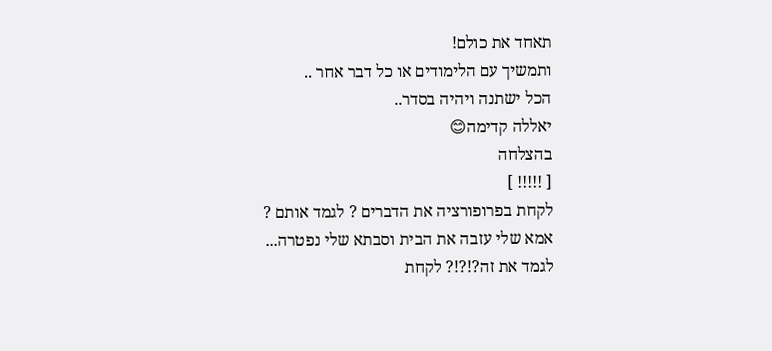תאחד את כולם!
ותמשיך עם הלימודים או כל דבר אחר ..
הכל ישתנה ויהיה בסדר..
יאללה קדימה😊
בהצלחה
[ !!!!! ]
לקחת בפרופורציה את הדברים ? לגמד אותם ?
אמא שלי עזבה את הבית וסבתא שלי נפטרה... לגמד את זה?!?!? לקחת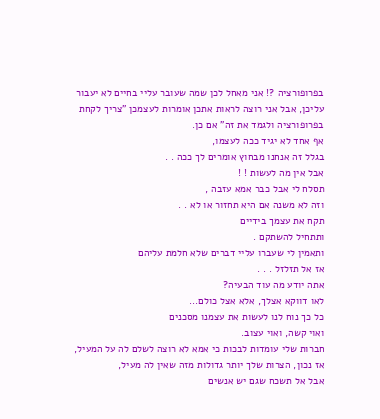בפרופורציה ?! אני מאחל לכן שמה שעובר עליי בחיים לא יעבור עליכן, אבל אני רוצה לראות אתכן אומרות לעצמכן "צריך לקחת בפרופורציה ולגמד את זה" אם כן.
אף אחד לא יגיד ככה לעצמו,
בגלל זה אנחנו מבחוץ אומרים לך ככה . .
אבל אין מה לעשות ! !
תסלח לי אבל כבר אמא עזבה ,
וזה לא משנה אם היא תחזור או לא . .
תקח את עצמך בידיים
ותתחיל להשתקם .
ותאמין לי שעברו עליי דברים שלא חלמת עליהם
אז אל תזלזל . . .
אתה יודע מה עוד הבעיה?
לאו דווקא אצלך, אלא אצל כולם...
כל כך נוח לנו לעשות את עצמנו מסכנים
ואוי קשה, ואוי עצוב.
חברות שלי עומדות לבכות כי אמא לא רוצה לשלם לה על המעיל,
אז נכון, הצרות שלך יותר גדולות מזה שאין לה מעיל,
אבל אל תשכח שגם יש אנשים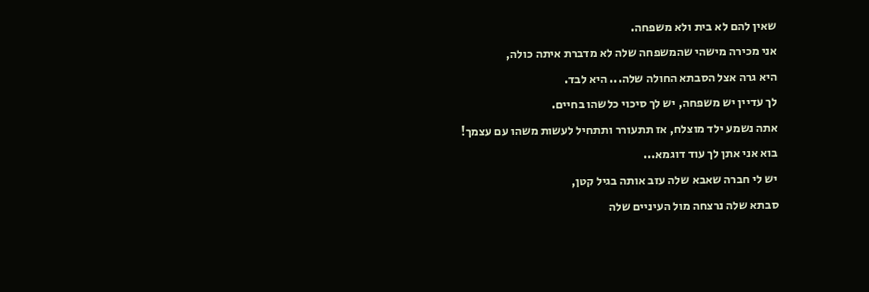שאין להם לא בית ולא משפחה.
אני מכירה מישהי שהמשפחה שלה לא מדברת איתה כולה,
היא גרה אצל הסבתא החולה שלה... היא לבד.
לך עדיין יש משפחה, יש לך סיכוי כלשהו בחיים.
אתה נשמע ילד מוצלח, אז תתעורר ותתחיל לעשות משהו עם עצמך!
בוא אני אתן לך עוד דוגמא...
יש לי חברה שאבא שלה עזב אותה בגיל קטן,
סבתא שלה נרצחה מול העיניים שלה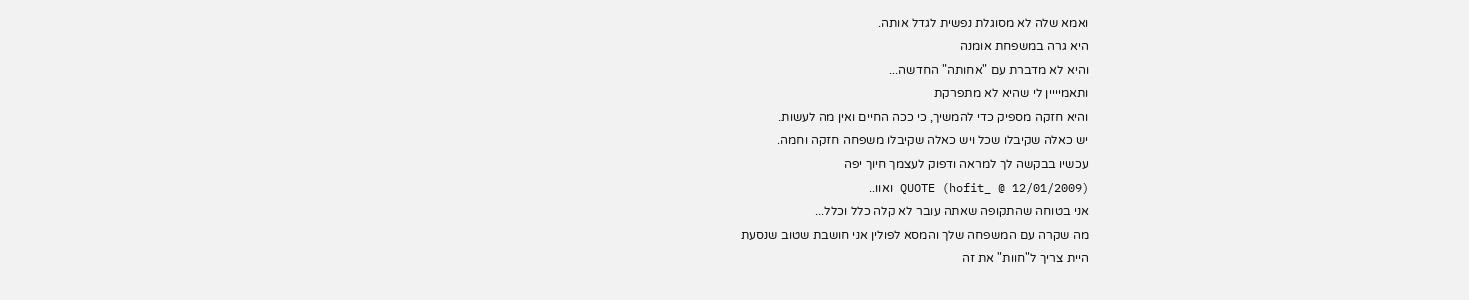ואמא שלה לא מסוגלת נפשית לגדל אותה.
היא גרה במשפחת אומנה
והיא לא מדברת עם "אחותה" החדשה...
ותאמיייין לי שהיא לא מתפרקת
והיא חזקה מספיק כדי להמשיך, כי ככה החיים ואין מה לעשות.
יש כאלה שקיבלו שכל ויש כאלה שקיבלו משפחה חזקה וחמה.
עכשיו בבקשה לך למראה ודפוק לעצמך חיוך יפה
QUOTE (hofit_ @ 12/01/2009) ואוו..
אני בטוחה שהתקופה שאתה עובר לא קלה כלל וכלל...
מה שקרה עם המשפחה שלך והמסא לפולין אני חושבת שטוב שנסעת
היית צריך ל"חוות" את זה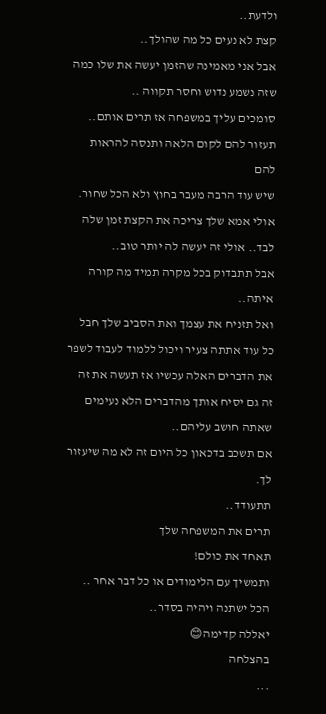ולדעת..
קצת לא נעים כל מה שהולך..
אבל אני מאמינה שהזמן יעשה את שלו כמה שזה נשמע נדוש וחסר תקווה ..
סומכים עליך במשפחה אז תרים אותם.. תעזור להם לקום הלאה ותנסה להראות להם
שיש עוד הרבה מעבר בחוץ ולא הכל שחור.
אולי אמא שלך צריכה את הקצת זמן שלה לבד.. אולי זה יעשה לה יותר טוב..
אבל תתבדוק בכל מקרה תמיד מה קורה איתה..
ואל תזניח את עצמך ואת הסביב שלך חבל
כל עוד אתתה צעיר ויכול ללמוד לעבוד לשפר את הדברים האלה עכשיו אז תעשה את זה
זה גם יסיח אותך מהדברים הלא נעימים שאתה חושב עליהם..
אם תשכב בדכאון כל היום זה לא מה שיעזור לך.
תתעודד..
תרים את המשפחה שלך
תאחד את כולם!
ותמשיך עם הלימודים או כל דבר אחר ..
הכל ישתנה ויהיה בסדר..
יאללה קדימה😊
בהצלחה
...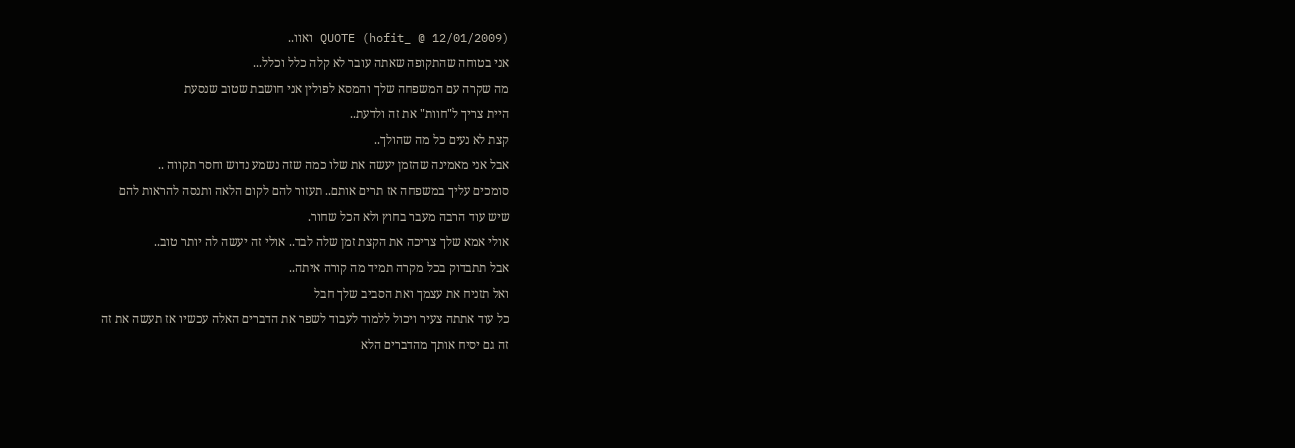QUOTE (hofit_ @ 12/01/2009) ואוו..
אני בטוחה שהתקופה שאתה עובר לא קלה כלל וכלל...
מה שקרה עם המשפחה שלך והמסא לפולין אני חושבת שטוב שנסעת
היית צריך ל"חוות" את זה ולדעת..
קצת לא נעים כל מה שהולך..
אבל אני מאמינה שהזמן יעשה את שלו כמה שזה נשמע נדוש וחסר תקווה ..
סומכים עליך במשפחה אז תרים אותם.. תעזור להם לקום הלאה ותנסה להראות להם
שיש עוד הרבה מעבר בחוץ ולא הכל שחור.
אולי אמא שלך צריכה את הקצת זמן שלה לבד.. אולי זה יעשה לה יותר טוב..
אבל תתבדוק בכל מקרה תמיד מה קורה איתה..
ואל תזניח את עצמך ואת הסביב שלך חבל
כל עוד אתתה צעיר ויכול ללמוד לעבוד לשפר את הדברים האלה עכשיו אז תעשה את זה
זה גם יסיח אותך מהדברים הלא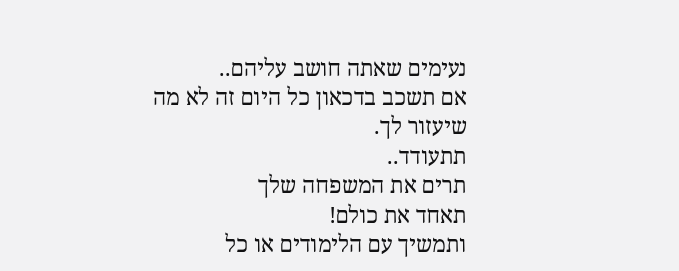נעימים שאתה חושב עליהם..
אם תשכב בדכאון כל היום זה לא מה שיעזור לך.
תתעודד..
תרים את המשפחה שלך
תאחד את כולם!
ותמשיך עם הלימודים או כל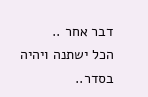דבר אחר ..
הכל ישתנה ויהיה בסדר..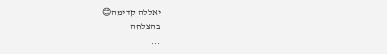יאללה קדימה😊
בהצלחה
...